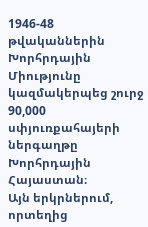1946-48 թվականներին Խորհրդային Միությունը կազմակերպեց շուրջ 90,000 սփյուռքահայերի ներգաղթը Խորհրդային Հայաստան։
Այն երկրներում, որտեղից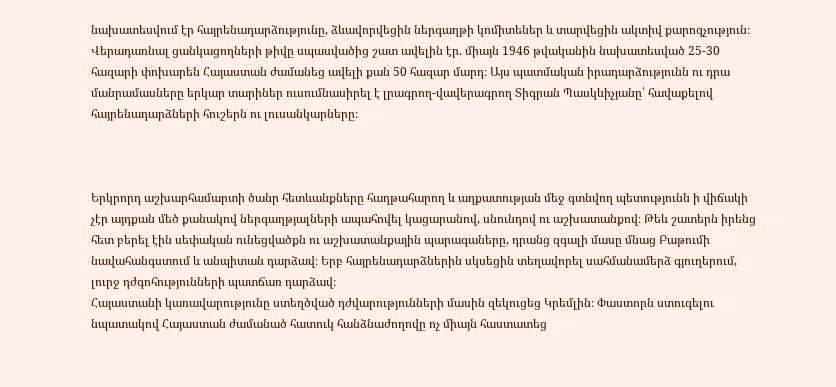նախատեսվում էր հայրենադարձությունը, ձևավորվեցին ներգաղթի կոմիտեներ և տարվեցին ակտիվ քարոզչություն։ Վերադառնալ ցանկացողների թիվը սպասվածից շատ ավելին էր. միայն 1946 թվականին նախատեսված 25-30 հազարի փոխարեն Հայաստան ժամանեց ավելի քան 50 հազար մարդ։ Այս պատմական իրադարձությունն ու դրա մանրամասները երկար տարիներ ուսումնասիրել է լրագրող-վավերագրող Տիգրան Պասկևիչյանը՝ հավաքելով հայրենադարձների հուշերն ու լուսանկարները։



Երկրորդ աշխարհամարտի ծանր հետևանքները հաղթահարող և աղքատության մեջ գտնվող պետությունն ի վիճակի չէր այդքան մեծ քանակով ներգաղթյալների ապահովել կացարանով, սնունդով ու աշխատանքով։ Թեև շատերն իրենց հետ բերել էին սեփական ունեցվածքն ու աշխատանքային պարագաները, դրանց զգալի մասը մնաց Բաթումի նավահանգստում և անպիտան դարձավ։ Երբ հայրենադարձներին սկսեցին տեղավորել սահմանամերձ գյուղերում, լուրջ դժգոհությունների պատճառ դարձավ։
Հայաստանի կառավարությունը ստեղծված դժվարությունների մասին զեկուցեց Կրեմլին։ Փաստորն ստուգելու նպատակով Հայաստան ժամանած հատուկ հանձնաժողովը ոչ միայն հաստատեց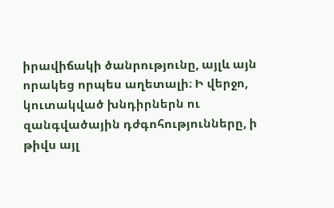իրավիճակի ծանրությունը, այլև այն որակեց որպես աղետալի։ Ի վերջո, կուտակված խնդիրներն ու զանգվածային դժգոհությունները, ի թիվս այլ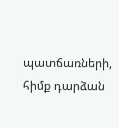պատճառների, հիմք դարձան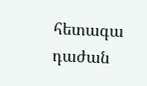հետագա դաժան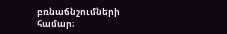բռնաճնշումների համար։